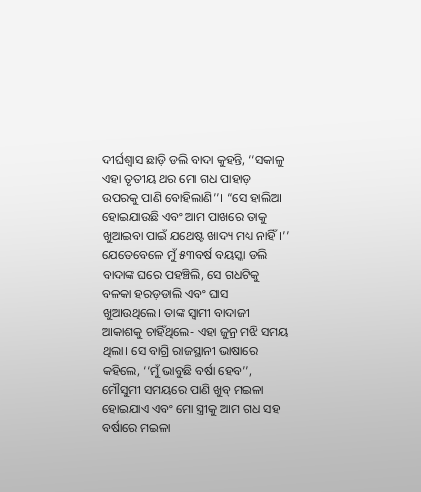ଦୀର୍ଘଶ୍ୱାସ ଛାଡ଼ି ଡଲି ବାଦା କୁହନ୍ତି, ‘‘ସକାଳୁ ଏହା ତୃତୀୟ ଥର ମୋ ଗଧ ପାହାଡ଼ ଉପରକୁ ପାଣି ବୋହିଲାଣି’’। “ସେ ହାଲିଆ ହୋଇଯାଉଛି ଏବଂ ଆମ ପାଖରେ ତାକୁ ଖୁଆଇବା ପାଇଁ ଯଥେଷ୍ଟ ଖାଦ୍ୟ ମଧ୍ୟ ନାହିଁ।’’
ଯେତେବେଳେ ମୁଁ ୫୩ବର୍ଷ ବୟସ୍କା ଡଲି ବାଦାଙ୍କ ଘରେ ପହଞ୍ଚିଲି, ସେ ଗଧଟିକୁ ବଳକା ହରଡ଼ଡାଲି ଏବଂ ଘାସ ଖୁଆଉଥିଲେ। ତାଙ୍କ ସ୍ୱାମୀ ବାଦାଜୀ ଆକାଶକୁ ଚାହିଁଥିଲେ- ଏହା ଜୁନ୍ର ମଝି ସମୟ ଥିଲା। ସେ ବାଗ୍ରି ରାଜସ୍ଥାନୀ ଭାଷାରେ କହିଲେ, ‘‘ମୁଁ ଭାବୁଛି ବର୍ଷା ହେବ’’, ମୌସୁମୀ ସମୟରେ ପାଣି ଖୁବ୍ ମଇଳା ହୋଇଯାଏ ଏବଂ ମୋ ସ୍ତ୍ରୀକୁ ଆମ ଗଧ ସହ ବର୍ଷାରେ ମଇଳା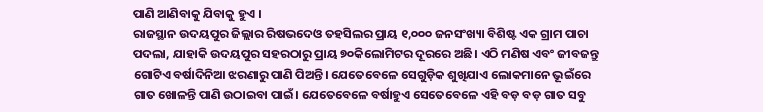ପାଣି ଆଣିବାକୁ ଯିବାକୁ ହୁଏ ।
ରାଜସ୍ଥାନ ଉଦୟପୁର ଜିଲ୍ଲାର ରିଷଭଦେଓ ତହସିଲର ପ୍ରାୟ ୧,୦୦୦ ଜନସଂଖ୍ୟା ବିଶିଷ୍ଟ ଏକ ଗ୍ରାମ ପାଚା ପଦଲା, ଯାହାକି ଉଦୟପୁର ସହରଠାରୁ ପ୍ରାୟ ୭୦କିଲୋମିଟର ଦୂରରେ ଅଛି। ଏଠି ମଣିଷ ଏବଂ ଜୀବଜନ୍ତୁ ଗୋଟିଏ ବର୍ଷାଦିନିଆ ଝରଣାରୁ ପାଣି ପିଅନ୍ତି। ଯେତେବେଳେ ସେଗୁଡ଼ିକ ଶୁଖିଯାଏ ଲୋକମାନେ ଭୂଇଁରେ ଗାତ ଖୋଳନ୍ତି ପାଣି ଉଠାଇବା ପାଇଁ। ଯେତେବେଳେ ବର୍ଷାହୁଏ ସେତେବେଳେ ଏହି ବଡ଼ ବଡ଼ ଗାତ ସବୁ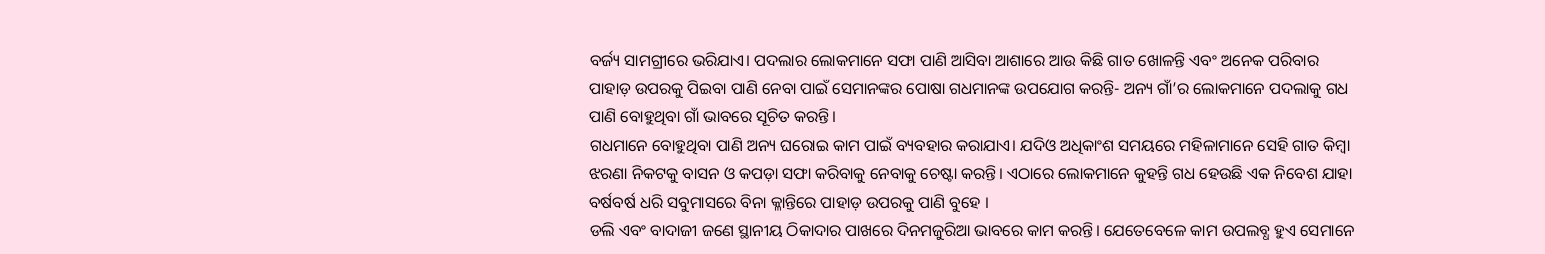ବର୍ଜ୍ୟ ସାମଗ୍ରୀରେ ଭରିଯାଏ। ପଦଲାର ଲୋକମାନେ ସଫା ପାଣି ଆସିବା ଆଶାରେ ଆଉ କିଛି ଗାତ ଖୋଳନ୍ତି ଏବଂ ଅନେକ ପରିବାର ପାହାଡ଼ ଉପରକୁ ପିଇବା ପାଣି ନେବା ପାଇଁ ସେମାନଙ୍କର ପୋଷା ଗଧମାନଙ୍କ ଉପଯୋଗ କରନ୍ତି- ଅନ୍ୟ ଗାଁ’ର ଲୋକମାନେ ପଦଲାକୁ ଗଧ ପାଣି ବୋହୁଥିବା ଗାଁ ଭାବରେ ସୂଚିତ କରନ୍ତି।
ଗଧମାନେ ବୋହୁଥିବା ପାଣି ଅନ୍ୟ ଘରୋଇ କାମ ପାଇଁ ବ୍ୟବହାର କରାଯାଏ। ଯଦିଓ ଅଧିକାଂଶ ସମୟରେ ମହିଳାମାନେ ସେହି ଗାତ କିମ୍ବା ଝରଣା ନିକଟକୁ ବାସନ ଓ କପଡ଼ା ସଫା କରିବାକୁ ନେବାକୁ ଚେଷ୍ଟା କରନ୍ତି। ଏଠାରେ ଲୋକମାନେ କୁହନ୍ତି ଗଧ ହେଉଛି ଏକ ନିବେଶ ଯାହା ବର୍ଷବର୍ଷ ଧରି ସବୁମାସରେ ବିନା କ୍ଳାନ୍ତିରେ ପାହାଡ଼ ଉପରକୁ ପାଣି ବୁହେ ।
ଡଲି ଏବଂ ବାଦାଜୀ ଜଣେ ସ୍ଥାନୀୟ ଠିକାଦାର ପାଖରେ ଦିନମଜୁରିଆ ଭାବରେ କାମ କରନ୍ତି। ଯେତେବେଳେ କାମ ଉପଲବ୍ଧ ହୁଏ ସେମାନେ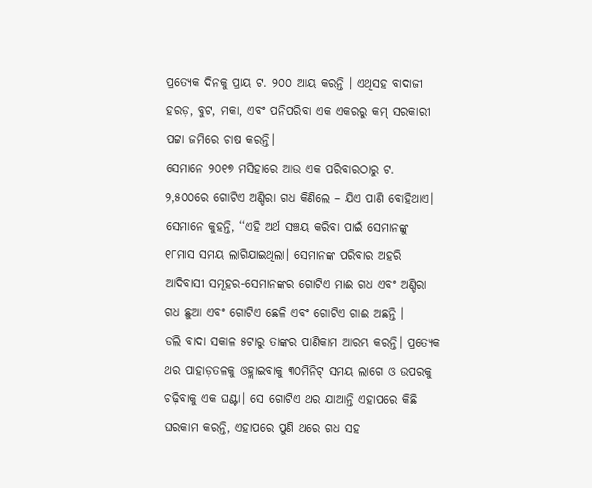ପ୍ରତ୍ୟେକ ଦିନକୁ ପ୍ରାୟ ଟ. ୨୦୦ ଆୟ କରନ୍ତି । ଏଥିସହ ବାଦାଜୀ ହରଡ଼, ବୁଟ, ମକା, ଏବଂ ପନିପରିବା ଏକ ଏକରରୁ କମ୍ ସରକାରୀ ପଟ୍ଟା ଜମିରେ ଚାଷ କରନ୍ତି।
ସେମାନେ ୨୦୧୭ ମସିହାରେ ଆଉ ଏକ ପରିବାରଠାରୁ ଟ. ୨,୫୦୦ରେ ଗୋଟିଏ ଅଣ୍ଡିରା ଗଧ କିଣିଲେ – ଯିଏ ପାଣି ବୋହିଥାଏ। ସେମାନେ କୁହନ୍ତି, ‘‘ଏହି ଅର୍ଥ ସଞ୍ଚୟ କରିବା ପାଇଁ ସେମାନଙ୍କୁ ୧୮ମାସ ସମୟ ଲାଗିଯାଇଥିଲା। ସେମାନଙ୍କ ପରିବାର ଅହରି ଆଦିବାସୀ ସମୂହର-ସେମାନଙ୍କର ଗୋଟିଏ ମାଈ ଗଧ ଏବଂ ଅଣ୍ଡିରା ଗଧ ଛୁଆ ଏବଂ ଗୋଟିଏ ଛେଳି ଏବଂ ଗୋଟିଏ ଗାଈ ଅଛନ୍ତି ।
ଡଲି ବାଦା ସକାଳ ୫ଟାରୁ ତାଙ୍କର ପାଣିକାମ ଆରମ୍ଭ କରନ୍ତି। ପ୍ରତ୍ୟେକ ଥର ପାହାଡ଼ତଳକୁ ଓହ୍ଲାଇବାକୁ ୩୦ମିନିଟ୍ ସମୟ ଲାଗେ ଓ ଉପରକୁ ଚଢ଼ିବାକୁ ଏକ ଘଣ୍ଟା। ସେ ଗୋଟିଏ ଥର ଯାଆନ୍ତି ଏହାପରେ କିଛି ଘରକାମ କରନ୍ତି, ଏହାପରେ ପୁଣି ଥରେ ଗଧ ସହ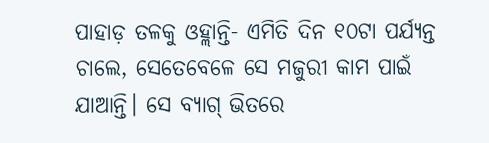ପାହାଡ଼ ତଳକୁ ଓହ୍ଲାନ୍ତି- ଏମିତି ଦିନ ୧୦ଟା ପର୍ଯ୍ୟନ୍ତ ଚାଲେ, ସେତେବେଳେ ସେ ମଜୁରୀ କାମ ପାଇଁ ଯାଆନ୍ତି। ସେ ବ୍ୟାଗ୍ ଭିତରେ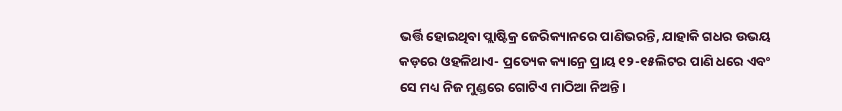ଭର୍ତ୍ତି ହୋଇଥିବା ପ୍ଲାଷ୍ଟିକ୍ର ଜେରିକ୍ୟାନରେ ପାଣିଭରନ୍ତି, ଯାହାକି ଗଧର ଉଭୟ କଡ଼ରେ ଓହଳିଥାଏ- ପ୍ରତ୍ୟେକ କ୍ୟାନ୍ରେ ପ୍ରାୟ ୧୨-୧୫ଲିଟର ପାଣି ଧରେ ଏବଂ ସେ ମଧ୍ୟ ନିଜ ମୁଣ୍ଡରେ ଗୋଟିଏ ମାଠିଆ ନିଅନ୍ତି।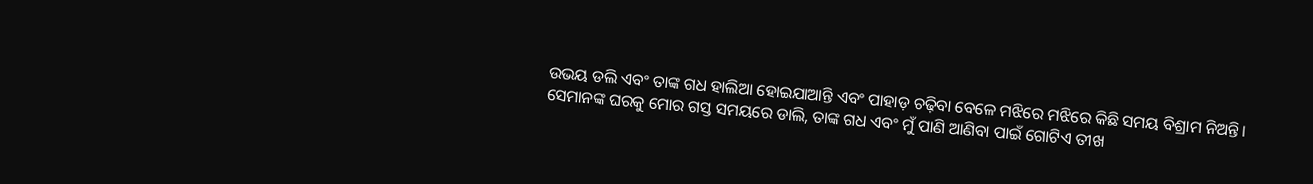ଉଭୟ ଡଲି ଏବଂ ତାଙ୍କ ଗଧ ହାଲିଆ ହୋଇଯାଆନ୍ତି ଏବଂ ପାହାଡ଼ ଚଢ଼ିବା ବେଳେ ମଝିରେ ମଝିରେ କିଛି ସମୟ ବିଶ୍ରାମ ନିଅନ୍ତି।
ସେମାନଙ୍କ ଘରକୁ ମୋର ଗସ୍ତ ସମୟରେ ଡାଲି, ତାଙ୍କ ଗଧ ଏବଂ ମୁଁ ପାଣି ଆଣିବା ପାଇଁ ଗୋଟିଏ ତୀଖ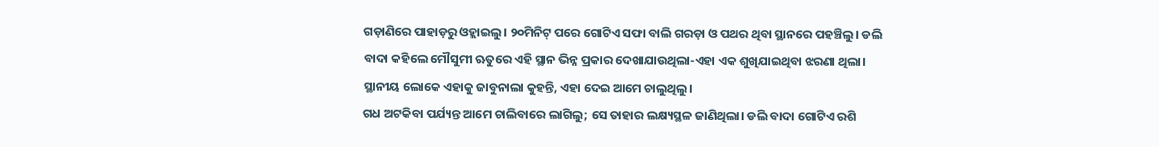ଗଡ଼ାଣିରେ ପାହାଡ଼ରୁ ଓହ୍ଲାଇଲୁ। ୨୦ମିନିଟ୍ ପରେ ଗୋଟିଏ ସଫା ବାଲି ଗରଡ଼ା ଓ ପଥର ଥିବା ସ୍ଥାନରେ ପହଞ୍ଚିଲୁ। ଡଲି ବାଦା କହିଲେ ମୌସୁମୀ ଋତୁରେ ଏହି ସ୍ଥାନ ଭିନ୍ନ ପ୍ରକାର ଦେଖାଯାଉଥିଲା-ଏହା ଏକ ଶୁଖିଯାଇଥିବା ଝରଣା ଥିଲା। ସ୍ଥାନୀୟ ଲୋକେ ଏହାକୁ ଜାବୁନାଲା କୁହନ୍ତି, ଏହା ଦେଇ ଆମେ ଚାଲୁଥିଲୁ।
ଗଧ ଅଟକିବା ପର୍ଯ୍ୟନ୍ତ ଆମେ ଚାଲିବାରେ ଲାଗିଲୁ; ସେ ତାହାର ଲକ୍ଷ୍ୟସ୍ଥଳ ଜାଣିଥିଲା। ଡଲି ବାଦା ଗୋଟିଏ ରଶି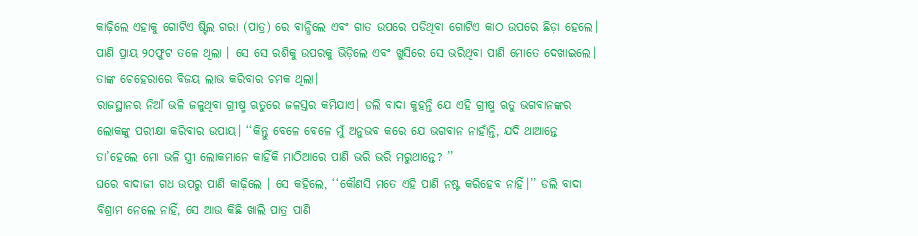କାଢ଼ିଲେ ଏହାକୁ ଗୋଟିଏ ଷ୍ଟିଲ ଗରା (ପାତ୍ର) ରେ ବାନ୍ଧିଲେ ଏବଂ ଗାତ ଉପରେ ପଡିଥିବା ଗୋଟିଏ କାଠ ଉପରେ ଛିଡ଼ା ହେଲେ। ପାଣି ପ୍ରାୟ ୨୦ଫୁଟ ତଳେ ଥିଲା । ସେ ସେ ରଶିକୁ ଉପରକୁ ଭିଡ଼ିଲେ ଏବଂ ଖୁସିରେ ସେ ଭରିଥିବା ପାଣି ମୋତେ ଦେଖାଇଲେ। ତାଙ୍କ ଚେହେରାରେ ବିଜୟ ଲାଭ କରିବାର ଚମକ ଥିଲା।
ରାଜସ୍ଥାନର ନିଆଁ ଭଳି ଜଳୁଥିବା ଗ୍ରୀଷ୍ମ ଋତୁରେ ଜଳସ୍ତର କମିଯାଏ। ଡଲି ବାଦା କୁହନ୍ତି ଯେ ଏହି ଗ୍ରୀଷ୍ମ ଋତୁ ଭଗବାନଙ୍କର ଲୋକଙ୍କୁ ପରୀକ୍ଷା କରିବାର ଉପାୟ। ‘‘କିନ୍ତୁ ବେଳେ ବେଳେ ମୁଁ ଅନୁଭବ କରେ ଯେ ଭଗବାନ ନାହାଁନ୍ତି, ଯଦି ଥାଆନ୍ତେ ତା’ହେଲେ ମୋ ଭଳି ସ୍ତ୍ରୀ ଲୋକମାନେ କାହିଁକି ମାଠିଆରେ ପାଣି ଭରି ଭରି ମରୁଥାନ୍ତେ? ’’
ଘରେ ବାଦାଜୀ ଗଧ ଉପରୁ ପାଣି କାଢ଼ିଲେ । ସେ କହିଲେ, ‘‘କୌଣସି ମତେ ଏହି ପାଣି ନଷ୍ଟ କରିହେବ ନାହିଁ।’’ ଡଲି ବାଦା ବିଶ୍ରାମ ନେଲେ ନାହିଁ, ସେ ଆଉ କିଛି ଖାଲି ପାତ୍ର ପାଣି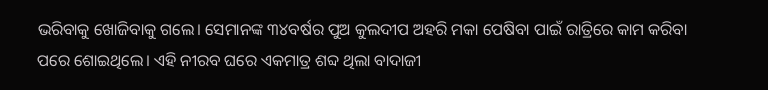ଭରିବାକୁ ଖୋଜିବାକୁ ଗଲେ। ସେମାନଙ୍କ ୩୪ବର୍ଷର ପୁଅ କୁଲଦୀପ ଅହରି ମକା ପେଷିବା ପାଇଁ ରାତ୍ରିରେ କାମ କରିବା ପରେ ଶୋଇଥିଲେ। ଏହି ନୀରବ ଘରେ ଏକମାତ୍ର ଶବ୍ଦ ଥିଲା ବାଦାଜୀ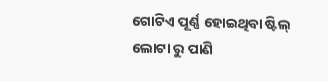ଗୋଟିଏ ପୂର୍ଣ୍ଣ ହୋଇଥିବା ଷ୍ଟିଲ୍ ଲୋଟା ରୁ ପାଣି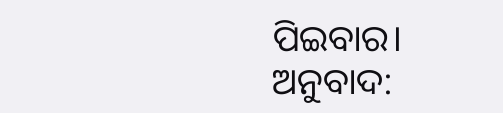ପିଇବାର।
ଅନୁବାଦ: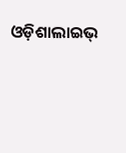ଓଡ଼ିଶାଲାଇଭ୍